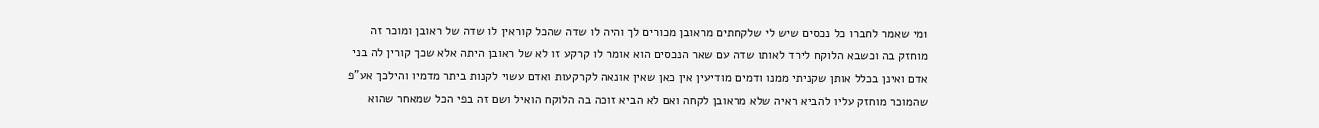1מי שאמר לחברו כל נכסים שיש לי שלקחתים מראובן מכורים לך והיה לו שדה שהכל קוראין לו שדה של ראובן ומוכר זה מוחזק בה וכשבא הלוקח לירד לאותו שדה עם שאר הנכסים הוא אומר לו קרקע זו לא של ראובן היתה אלא שכך קורין לה בני אדם ואינן בכלל אותן שקניתי ממנו ודמים מודיעין אין כאן שאין אונאה לקרקעות ואדם עשוי לקנות ביתר מדמיו והילכך אע"פ שהמוכר מוחזק עליו להביא ראיה שלא מראובן לקחה ואם לא הביא זוכה בה הלוקח הואיל ושם זה בפי הכל שמאחר שהוא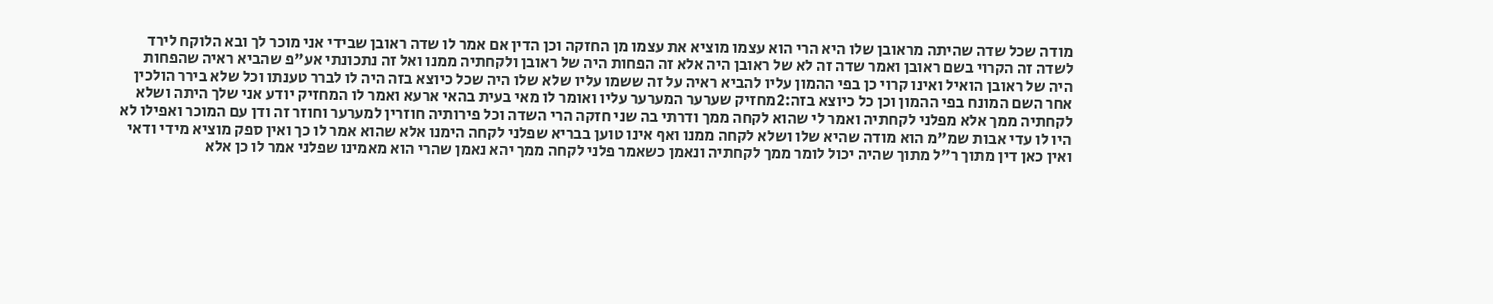מודה שכל שדה שהיתה מראובן שלו היא הרי הוא עצמו מוציא את עצמו מן החזקה וכן הדין אם אמר לו שדה ראובן שבידי אני מוכר לך ובא הלוקח לירד לשדה זה הקרוי בשם ראובן ואמר שדה זה לא של ראובן היה אלא זה הפחות היה של ראובן ולקחתיה ממנו ואל זה נתכונתי אע"פ שהביא ראיה שהפחות היה של ראובן הואיל ואינו קרוי כן בפי ההמון עליו להביא ראיה על זה ששמו עליו שלא שלו היה שכל כיוצא בזה היה לו לברר טענתו וכל שלא בירר הולכין אחר השם המונח בפי ההמון וכן כל כיוצא בזה:2מחזיק שערער המערער עליו ואומר לו מאי בעית בהאי ארעא ואמר לו המחזיק יודע אני שלך היתה ושלא לקחתיה ממך אלא מפלני לקחתיה ואמר לי שהוא לקחה ממך ודרתי בה שני חזקה הרי השדה וכל פירותיה חוזרין למערער וחוזר זה ודן עם המוכר ואפילו לא היו לו עדי אבות שמ"מ הוא מודה שהיא שלו ושלא לקחה ממנו ואף אינו טוען בבריא שפלני לקחה הימנו אלא שהוא אמר לו כך ואין ספק מוציא מידי ודאי ואין כאן דין מתוך ר"ל מתוך שהיה יכול לומר ממך לקחתיה ונאמן כשאמר פלני לקחה ממך יהא נאמן שהרי הוא מאמינו שפלני אמר לו כן אלא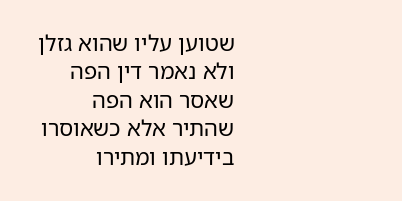שטוען עליו שהוא גזלן ולא נאמר דין הפה שאסר הוא הפה שהתיר אלא כשאוסרו בידיעתו ומתירו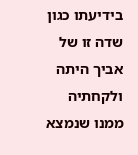בידיעתו כגון שדה זו של אביך היתה ולקחתיה ממנו שנמצא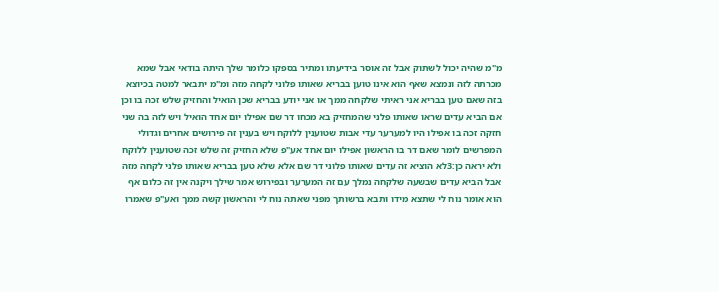מ"מ שהיה יכול לשתוק אבל זה אוסר בידיעתו ומתיר בספקו כלומר שלך היתה בודאי אבל שמא מכרתה לזה ונמצא שאף הוא אינו טוען בבריא שאותו פלוני לקחה מזה ומ"מ יתבאר למטה בכיוצא בזה שאם טען בבריא אני ראיתי שלקחה ממך או אני יודע בבריא שכן הואיל והחזיק שלש זכה בו וכן אם הביא עדים שראו שאותו פלני שהמחזיק בא מכחו דר שם אפילו יום אחד הואיל ויש לזה בה שני חזקה זכה בו אפילו היו למערער עדי אבות שטוענין ללוקח ויש בענין זה פירושים אחרים וגדולי המפרשים לומר שאם דר בו הראשון אפילו יום אחד אע"פ שלא החזיק זה שלש זכה שטוענין ללוקח ולא יראה כן:3לא הוציא זה עדים שאותו פלוני דר שם אלא שלא טען בבריא שאותו פלני לקחה מזה אבל הביא עדים שבשעה שלקחה נמלך עם זה המערער ובפירוש אמר שילך ויקנה אין זה כלום אף הוא אומר נוח לי שתצא מידו ותבא ברשותך מפני שאתה נוח לי והראשון קשה ממך ואע"פ שאמרו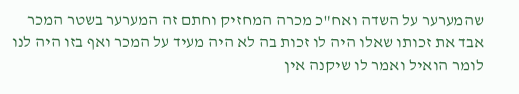שהמערער על השדה ואח"כ מכרה המחזיק וחתם זה המערער בשטר המכר אבד את זכותו שאלו היה לו זכות בה לא היה מעיד על המכר ואף בזו היה לנו לומר הואיל ואמר לו שיקנה אין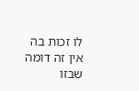לו זכות בה אין זה דומה שבזו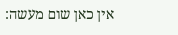אין כאן שום מעשה: